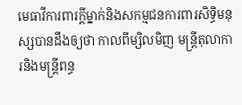មេធាវីការពារក្តីម្នាក់និងសកម្មជនការពារសិទ្ធិមនុស្សបានដឹងឲ្យថា កាលពីម្សិលមិញ មន្ត្រីតុលាការនិងមន្ត្រីពន្ធ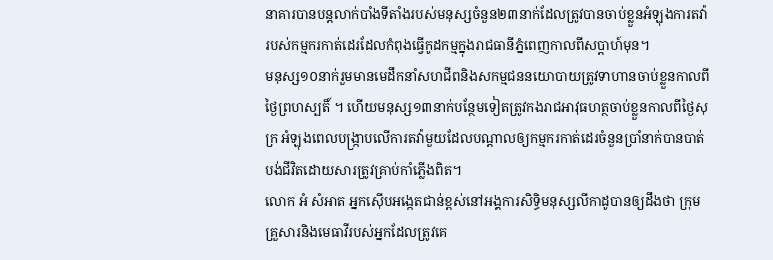នាគារបានបន្តលាក់បាំងទីតាំងរបស់មនុស្សចំនួន២៣នាក់ដែលត្រូវបានចាប់ខ្លួនអំឡុងការតវ៉ារបស់កម្មករកាត់ដេរដែលកំពុងធ្វើកូដកម្មក្នុងរាជធានីភ្នំពេញកាលពីសប្តាហ៍មុន។
មនុស្ស១០នាក់រួមមានមេដឹកនាំសហជីពនិងសកម្មជននយោបាយត្រូវទាហានចាប់ខ្លួនកាលពីថ្ងៃព្រហស្បតិ៍ ។ ហើយមនុស្ស១៣នាក់បន្ថែមទៀតត្រូវកងរាជអាវុធហត្ថចាប់ខ្លួនកាលពីថ្ងៃសុក្រ អំឡុងពេលបង្ក្រាបលើការតវ៉ាមួយដែលបណ្តាលឲ្យកម្មករកាត់ដេរចំនួនប្រាំនាក់បានបាត់បង់ជីវិតដោយសារត្រូវគ្រាប់កាំភ្លើងពិត។
លោក អំ សំអាត អ្នកស៊ើបអង្កេតជាន់ខ្ពស់នៅអង្គការសិទ្ធិមនុស្សលីកាដូបានឲ្យដឹងថា ក្រុមគ្រួសារនិងមេធាវីរបស់អ្នកដែលត្រូវគេ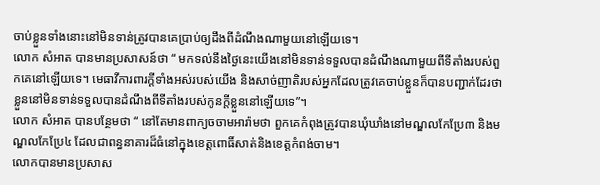ចាប់ខ្លួនទាំងនោះនៅមិនទាន់ត្រូវបានគេប្រាប់ឲ្យដឹងពីដំណឹងណាមួយនៅឡើយទេ។
លោក សំអាត បានមានប្រសាសន៍ថា “ មកទល់នឹងថ្ងៃនេះយើងនៅមិនទាន់ទទួលបានដំណឹងណាមួយពីទីតាំងរបស់ពួកគេនៅឡើយទេ។ មេធាវីការពារក្តីទាំងអស់របស់យើង និងសាច់ញាតិរបស់អ្នកដែលត្រូវគេចាប់ខ្លួនក៏បានបញ្ជាក់ដែរថា ខ្លួននៅមិនទាន់ទទួលបានដំណឹងពីទីតាំងរបស់កូនក្តីខ្លួននៅឡើយទេ”។
លោក សំអាត បានបន្ថែមថា “ នៅតែមានពាក្យចចាមអារ៉ាមថា ពួកគេកំពុងត្រូវបានឃុំឃាំងនៅមណ្ឌលកែប្រែ៣ និងមណ្ឌលកែប្រែ៤ ដែលជាពន្ធនាគារដ៏ធំនៅក្នុងខេត្តពោធិ៍សាត់និងខេត្តកំពង់ចាម។
លោកបានមានប្រសាស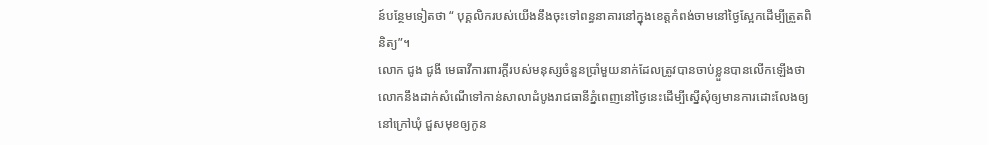ន៍បន្ថែមទៀតថា “ បុគ្គលិករបស់យើងនឹងចុះទៅពន្ធនាគារនៅក្នុងខេត្តកំពង់ចាមនៅថ្ងៃស្អែកដើម្បីត្រួតពិនិត្យ”។
លោក ជូង ជូងី មេធាវីការពារក្តីរបស់មនុស្សចំនួនប្រាំមួយនាក់ដែលត្រូវបានចាប់ខ្លួនបានលើកឡើងថា លោកនឹងដាក់សំណើទៅកាន់សាលាដំបូងរាជធានីភ្នំពេញនៅថ្ងៃនេះដើម្បីស្នើសុំឲ្យមានការដោះលែងឲ្យនៅក្រៅឃុំ ជួសមុខឲ្យកូន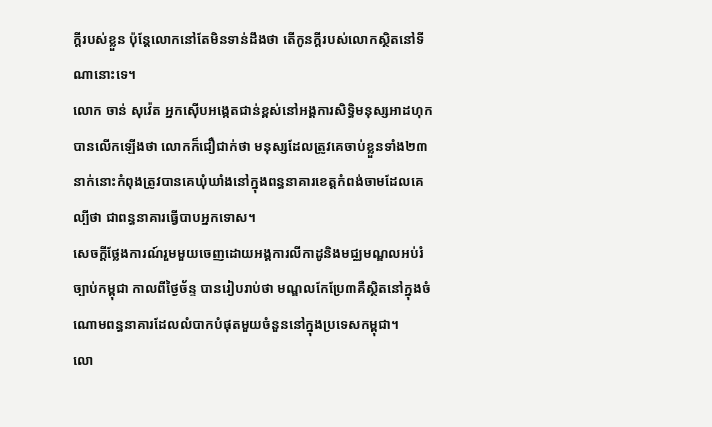ក្តីរបស់ខ្លួន ប៉ុន្តែលោកនៅតែមិនទាន់ដឹងថា តើកូនក្តីរបស់លោកស្ថិតនៅទីណានោះទេ។
លោក ចាន់ សុវ៉េត អ្នកស៊ើបអង្កេតជាន់ខ្ពស់នៅអង្គការសិទ្ធិមនុស្សអាដហុកបានលើកឡើងថា លោកក៏ជឿជាក់ថា មនុស្សដែលត្រូវគេចាប់ខ្លួនទាំង២៣នាក់នោះកំពុងត្រូវបានគេឃុំឃាំងនៅក្នុងពន្ធនាគារខេត្តកំពង់ចាមដែលគេល្បីថា ជាពន្ធនាគារធ្វើបាបអ្នកទោស។
សេចក្តីថ្លែងការណ៍រួមមួយចេញដោយអង្គការលីកាដូនិងមជ្ឈមណ្ឌលអប់រំច្បាប់កម្ពុជា កាលពីថ្ងៃច័ន្ទ បានរៀបរាប់ថា មណ្ឌលកែប្រែ៣គឺស្ថិតនៅក្នុងចំណោមពន្ធនាគារដែលលំបាកបំផុតមួយចំនួននៅក្នុងប្រទេសកម្ពុជា។
លោ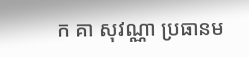ក គា សុវណ្ណា ប្រធានម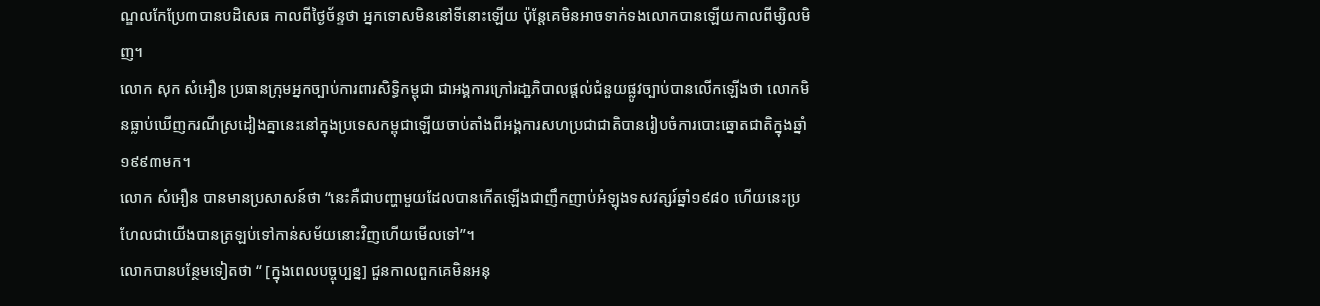ណ្ឌលកែប្រែ៣បានបដិសេធ កាលពីថ្ងៃច័ន្ទថា អ្នកទោសមិននៅទីនោះឡើយ ប៉ុន្តែគេមិនអាចទាក់ទងលោកបានឡើយកាលពីម្សិលមិញ។
លោក សុក សំអឿន ប្រធានក្រុមអ្នកច្បាប់ការពារសិទ្ធិកម្ពុជា ជាអង្គការក្រៅរដា្ឋភិបាលផ្តល់ជំនួយផ្លូវច្បាប់បានលើកឡើងថា លោកមិនធ្លាប់ឃើញករណីស្រដៀងគ្នានេះនៅក្នុងប្រទេសកម្ពុជាឡើយចាប់តាំងពីអង្គការសហប្រជាជាតិបានរៀបចំការបោះឆ្នោតជាតិក្នុងឆ្នាំ១៩៩៣មក។
លោក សំអឿន បានមានប្រសាសន៍ថា “នេះគឺជាបញ្ហាមួយដែលបានកើតឡើងជាញឹកញាប់អំឡុងទសវត្សរ៍ឆ្នាំ១៩៨០ ហើយនេះប្រហែលជាយើងបានត្រឡប់ទៅកាន់សម័យនោះវិញហើយមើលទៅ”។
លោកបានបន្ថែមទៀតថា “ [ក្នុងពេលបច្ចុប្បន្ន] ជួនកាលពួកគេមិនអនុ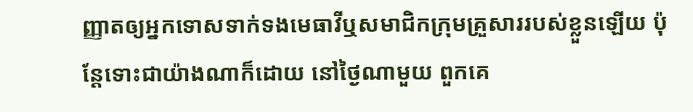ញ្ញាតឲ្យអ្នកទោសទាក់ទងមេធាវីឬសមាជិកក្រុមគ្រួសាររបស់ខ្លួនឡើយ ប៉ុន្តែទោះជាយ៉ាងណាក៏ដោយ នៅថ្ងៃណាមួយ ពួកគេ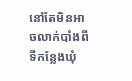នៅតែមិនអាចលាក់បាំងពីទីកន្លែងឃុំ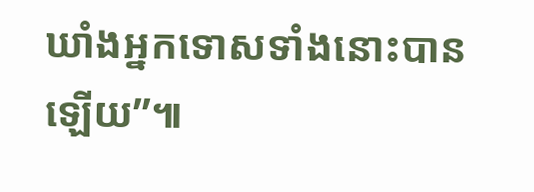ឃាំងអ្នកទោសទាំងនោះបានឡើយ”៕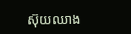ស៊ុយឈាង